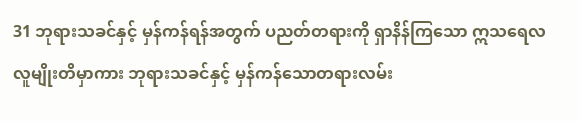31 ဘုရားသခင်နှင့် မှန်ကန်ရန်အတွက် ပညတ်တရားကို ရှာနိန်ကြသော ဣသရေလလူမျိုးတိမှာကား ဘုရားသခင်နှင့် မှန်ကန်သောတရားလမ်း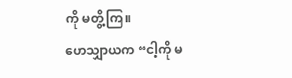ကို မတွိ့ကြ။
ဟေသျှာယက “ငါ့ကို မ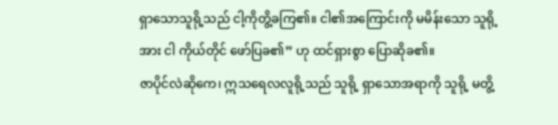ရှာသောသူရို့သည် ငါ့ကိုတွိ့ခကြ၏။ ငါ၏အကြောင်းကို မမိန်းသော သူရို့အား ငါ ကိုယ်တိုင် ဖော်ပြခ၏” ဟု ထင်ရှားစွာ ပြောဆိုခ၏။
ဇာပိုင်လဲဆိုကေ၊ ဣသရေလလူရို့သည် သူရို့ ရှာသောအရာကို သူရို့ မတွိ့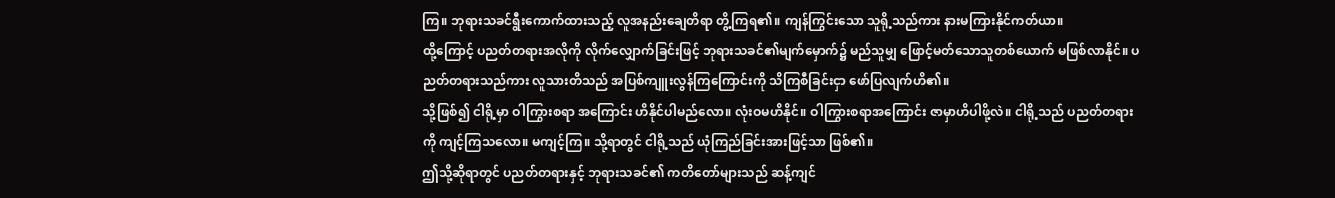ကြ။ ဘုရားသခင်ရွီးကောက်ထားသည့် လူအနည်းချေတိရာ တွိ့ကြရ၏။ ကျန်ကြွင်းသော သူရို့သည်ကား နားမကြားနိုင်ကတ်ယာ။
ထို့ကြောင့် ပညတ်တရားအလိုကို လိုက်လျှောက်ခြင်းဖြင့် ဘုရားသခင်၏မျက်မှောက်၌ မည်သူမျှ ဖြောင့်မတ်သောသူတစ်ယောက် မဖြစ်လာနိုင်။ ပညတ်တရားသည်ကား လူသားတိသည် အပြစ်ကျူးလွန်ကြကြောင်းကို သိကြစီခြင်းငှာ ဖော်ပြလျက်ဟိ၏။
သို့ဖြစ်၍ ငါရို့မှာ ဝါကြွားစရာ အကြောင်း ဟိနိုင်ပါမည်လော။ လုံးဝမဟိနိုင်။ ဝါကြွားစရာအကြောင်း ဇာမှာဟိပါဖို့လဲ။ ငါရို့သည် ပညတ်တရားကို ကျင့်ကြသလော။ မကျင့်ကြ။ သို့ရာတွင် ငါရို့သည် ယုံကြည်ခြင်းအားဖြင့်သာ ဖြစ်၏။
ဤသို့ဆိုရာတွင် ပညတ်တရားနှင့် ဘုရားသခင်၏ ကတိတော်များသည် ဆန့်ကျင်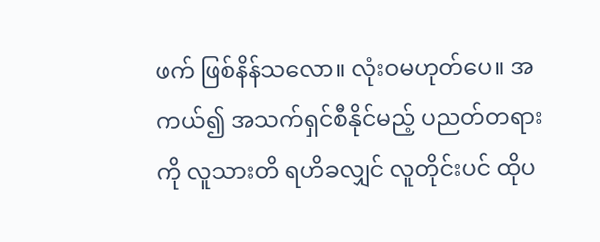ဖက် ဖြစ်နိန်သလော။ လုံးဝမဟုတ်ပေ။ အကယ်၍ အသက်ရှင်စီနိုင်မည့် ပညတ်တရားကို လူသားတိ ရဟိခလျှင် လူတိုင်းပင် ထိုပ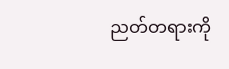ညတ်တရားကို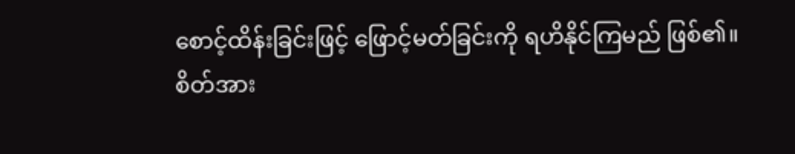စောင့်ထိန်းခြင်းဖြင့် ဖြောင့်မတ်ခြင်းကို ရဟိနိုင်ကြမည် ဖြစ်၏။
စိတ်အား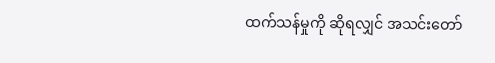ထက်သန်မှုကို ဆိုရလျှင် အသင်းတော်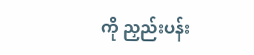ကို ညှည်းပန်း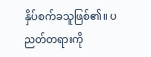နှိပ်စက်ခသူဖြစ်၏။ ပညတ်တရားကို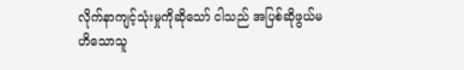လိုက်နာကျင့်သုံးမှုကိုဆိုသော် ငါသည် အပြစ်ဆိုဖွယ်မဟိသောသူ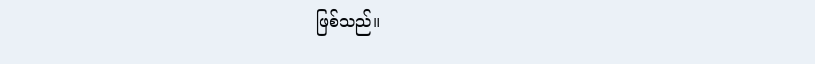ဖြစ်သည်။